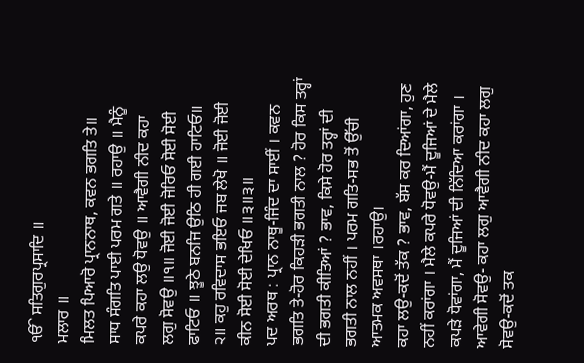ੴ ਸਤਿਗੁਰਪ੍ਰਸਾਦਿ ॥
ਮਲਾਰ ॥
ਮਿਲਤ ਪਿਆਰੋ ਪ੍ਰਾਨਨਾਥ, ਕਵਨ ਭਗਤਿ ਤੇ॥
ਸਾਧ ਸੰਗਤਿ ਪਾਈ ਪਰਮ ਗਤੇ ॥ ਰਹਾਉ ॥ ਮੈਨੂੰ
ਕਪਰੇ ਕਹਾ ਲਉ ਧੋਵਉ ॥ ਆਵੈਗੀ ਨੀਦ ਕਹਾ
ਲਗੁ ਸੋਵਉ ॥੧॥ ਜੋਈ ਜੋਈ ਜੋਰਿਓ ਸੋਈ ਸੋਈ
ਫਾਟਿਓ ॥ ਝੂਠੇ ਬਨਜਿ ਉਠਿ ਹੀ ਗਈ ਹਾਟਿਓ॥
੨॥ ਕਹੁ ਰਵਿਦਾਸ ਭਇਓ ਜਬ ਲੇਖੋ ॥ ਜੋਈ ਜੋਈ
ਕੀਨ ਸੋਈ ਸੋਈ ਦੇਖਿਓ ॥੩॥੩॥
ਪਦ ਅਰਥ : ਪ੍ਰਾਨ ਨਾਥੂ-ਜਿੰਦ ਦਾ ਸਾਈਂ । ਕਵਨ ਭਗਤਿ ਤੇ-ਹੋਰ ਕਿਹੜੀ ਭਗਤੀ ਨਾਲ ? ਹੋਰ ਕਿਸ ਤਰ੍ਹਾਂ ਦੀ ਭਗਤੀ ਕੀਤਿਆਂ ? ਭਾਵ, ਕਿਸੇ ਹੋਰ ਤਰ੍ਹਾਂ ਦੀ ਭਗਤੀ ਨਾਲ ਨਹੀਂ । ਪਰਮ ਗਤਿ-ਸਭ ਤੋਂ ਉੱਚੀ ਆਤਮਕ ਅਵਸਥਾ ।ਰਹਾਉ।
ਕਹਾ ਲਉ-ਕਦੋਂ ਤੱਕ ? ਭਾਵ, ਬੱਸ ਕਰ ਦਿਆਂਗਾ, ਹੁਣ ਨਹੀਂ ਕਰਾਂਗਾ । ਮੈਲੇ ਕਪਰੇ ਧੋਵਉ-ਮੈਂ ਦੂਜਿਆਂ ਦੇ ਮੈਲੇ ਕਪੜੇ ਧੋਵਾਂਗਾ, ਮੈਂ ਦੂਜਿਆਂ ਦੀ ਨਿੱਦਿਆ ਕਰਾਂਗਾ । ਆਵੇਗੀ ਸੋਵਉ- ਕਹਾ ਲਗੁ ਆਵੈਗੀ ਨੀਦ ਕਹਾ ਲਗੁ ਸੋਵਉ-ਕਦੋਂ ਤਕ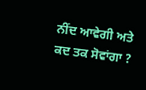ਨੀਂਦ ਆਵੇਗੀ ਅਤੇ ਕਦ ਤਕ ਸੋਵਾਂਗਾ ?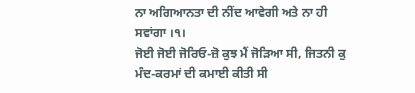ਨਾ ਅਗਿਆਨਤਾ ਦੀ ਨੀਂਦ ਆਵੇਗੀ ਅਤੇ ਨਾ ਹੀ ਸਵਾਂਗਾ ।੧।
ਜੋਈ ਜੋਈ ਜੋਰਿਓ-ਜ਼ੋ ਕੁਝ ਮੈਂ ਜੋੜਿਆ ਸੀ, ਜਿਤਨੀ ਕੁ ਮੰਦ-ਕਰਮਾਂ ਦੀ ਕਮਾਈ ਕੀਤੀ ਸੀ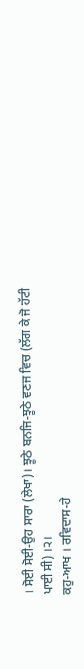। ਸੋਈ ਸੋਈ-ਉਹ ਸਾਰਾ (ਲੇਖਾ)। ਝੂਠੇ ਬਨਜਿ-ਝੂਠੇ ਵਣਜ ਵਿਚ (ਲੱਗ ਕੇ ਜੋ ਹੱਟੀ ਪਾਈ ਸੀ) ।੨।
ਕਹੁ-ਆਖ । ਰਵਿਦਾਸ-ਹੇ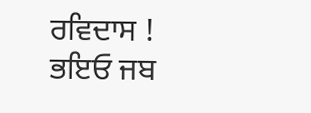ਰਵਿਦਾਸ ! ਭਇਓ ਜਬ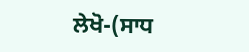ਲੇਖੋ-(ਸਾਧ